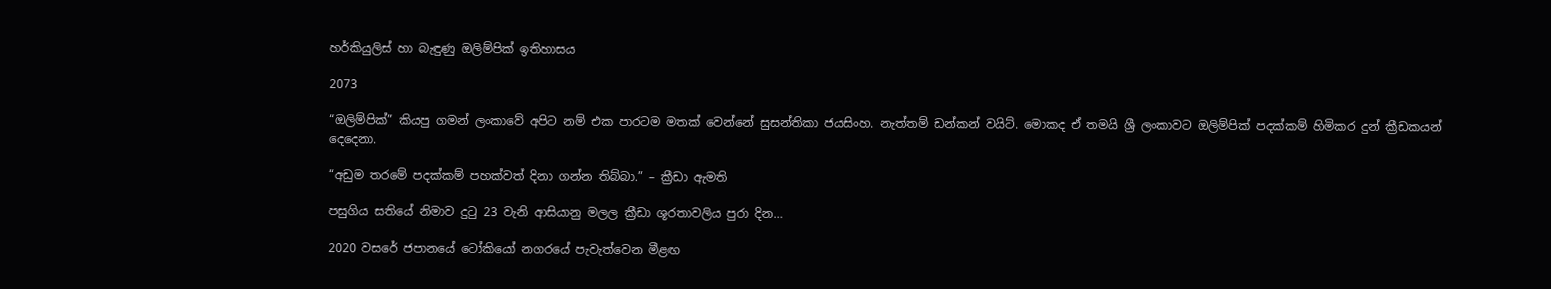හර්කියුලිස් හා බැඳුණු ඔලිම්පික් ඉතිහාසය

2073

“ඔලිම්පික්” කියපු ගමන් ලංකාවේ අපිට නම් එක පාරටම මතක් වෙන්නේ සුසන්තිකා ජයසිංහ. නැත්තම් ඩන්කන් වයිට්. මොකද ඒ තමයි ශ්‍රී ලංකාවට ඔලිම්පික් පදක්කම් හිමිකර දුන් ක්‍රීඩකයන් දෙදෙනා.

“අඩුම තරමේ පදක්කම් පහක්වත් දිනා ගන්න තිබ්බා.” – ක්‍රීඩා ඇමති

පසුගිය සතියේ නිමාව දුටු 23 වැනි ආසියානු මලල ක්‍රීඩා ශූරතාවලිය පුරා දින…

2020 වසරේ ජපානයේ ටෝකියෝ නගරයේ පැවැත්වෙන මීළඟ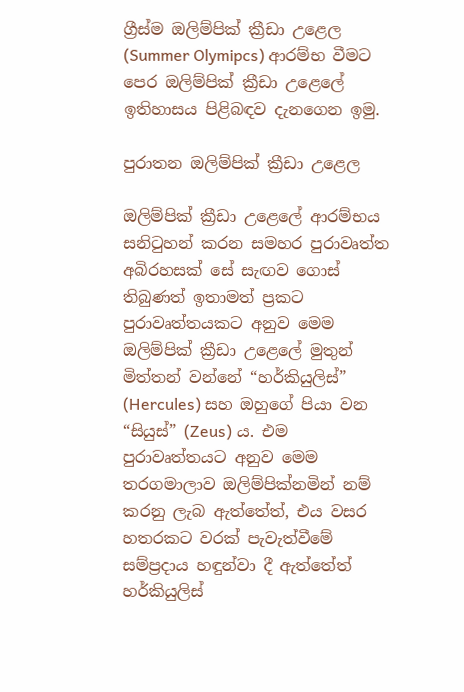ග්‍රීස්ම ඔලිම්පික් ක්‍රීඩා උළෙල (Summer Olymipcs) ආරම්භ වීමට පෙර ඔලිම්පික් ක්‍රීඩා උළෙලේ ඉතිහාසය පිළිබඳව දැනගෙන ඉමු.

පුරාතන ඔලිම්පික් ක්‍රීඩා උළෙල

ඔලිම්පික් ක්‍රීඩා උළෙලේ ආරම්භය සනිටුහන් කරන සමහර පුරාවෘත්ත අබිරහසක් සේ සැඟව ගොස් තිබුණත් ඉතාමත් ප්‍රකට පුරාවෘත්තයකට අනුව මෙම ඔලිම්පික් ක්‍රීඩා උළෙලේ මුතුන් මිත්තන් වන්නේ “හර්කියුලිස්” (Hercules) සහ ඔහුගේ පියා වන “සියුස්” (Zeus) ය. එම පුරාවෘත්තයට අනුව මෙම තරගමාලාව ඔලිම්පික්නමින් නම් කරනු ලැබ ඇත්තේත්, එය වසර හතරකට වරක් පැවැත්වීමේ සම්ප්‍රදාය හඳුන්වා දී ඇත්තේත් හර්කියුලිස්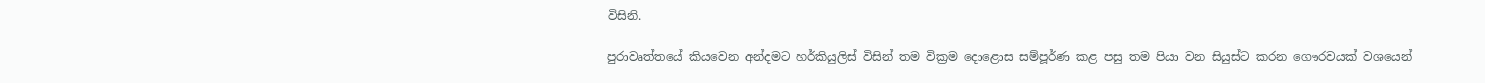විසිනි.

පුරාවෘත්තයේ කියවෙන අන්දමට හර්කියුලිස් විසින් තම වික්‍රම දොළොස සම්පූර්ණ කළ පසු තම පියා වන සියුස්ට කරන ගෞරවයක් වශයෙන්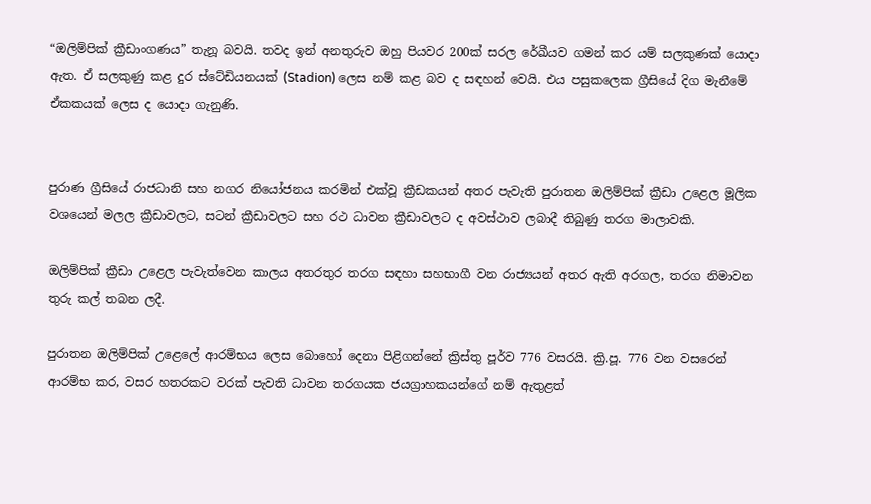“ඔලිම්පික් ක්‍රීඩාංගණය” තැනූ බවයි. තවද ඉන් අනතුරුව ඔහු පියවර 200ක් සරල රේඛීයව ගමන් කර යම් සලකුණක් යොදා ඇත. ඒ සලකුණු කළ දුර ස්ටේඩියනයක් (Stadion) ලෙස නම් කළ බව ද සඳහන් වෙයි. එය පසුකලෙක ග්‍රීසියේ දිග මැනීමේ ඒකකයක් ලෙස ද යොදා ගැනුණි.


පුරාණ ග්‍රීසියේ රාජධානි සහ නගර නියෝජනය කරමින් එක්වූ ක්‍රීඩකයන් අතර පැවැති පුරාතන ඔලිම්පික් ක්‍රීඩා උළෙල මූලික වශයෙන් මලල ක්‍රීඩාවලට, සටන් ක්‍රීඩාවලට සහ රථ ධාවන ක්‍රීඩාවලට ද අවස්ථාව ලබාදී තිබුණු තරග මාලාවකි.

ඔලිම්පික් ක්‍රීඩා උළෙල පැවැත්වෙන කාලය අතරතුර තරග සඳහා සහභාගී වන රාජ්‍යයන් අතර ඇති අරගල, තරග නිමාවන තුරු කල් තබන ලදී.

පුරාතන ඔලිම්පික් උළෙලේ ආරම්භය ලෙස බොහෝ දෙනා පිළිගන්නේ ක්‍රිස්තු පූර්ව 776 වසරයි. ක්‍රි.පූ. 776 වන වසරෙන් ආරම්භ කර, වසර හතරකට වරක් පැවති ධාවන තරගයක ජයග්‍රාහකයන්ගේ නම් ඇතුළත්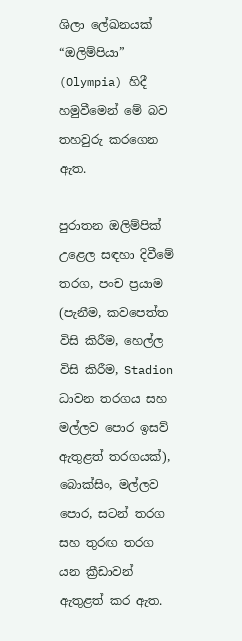ශිලා ලේඛනයක් “ඔලිම්පියා” (Olympia) හිදී හමුවීමෙන් මේ බව තහවුරු කරගෙන ඇත.

පුරාතන ඔලිම්පික් උළෙල සඳහා දිවීමේ තරග, පංච ප්‍රයාම (පැනීම, කවපෙත්ත විසි කිරීම, හෙල්ල විසි කිරීම, Stadion ධාවන තරගය සහ මල්ලව පොර ඉසව් ඇතුළත් තරගයක්), බොක්සිං, මල්ලව පොර, සටන් තරග සහ තුරඟ තරග යන ක්‍රීඩාවන් ඇතුළත් කර ඇත.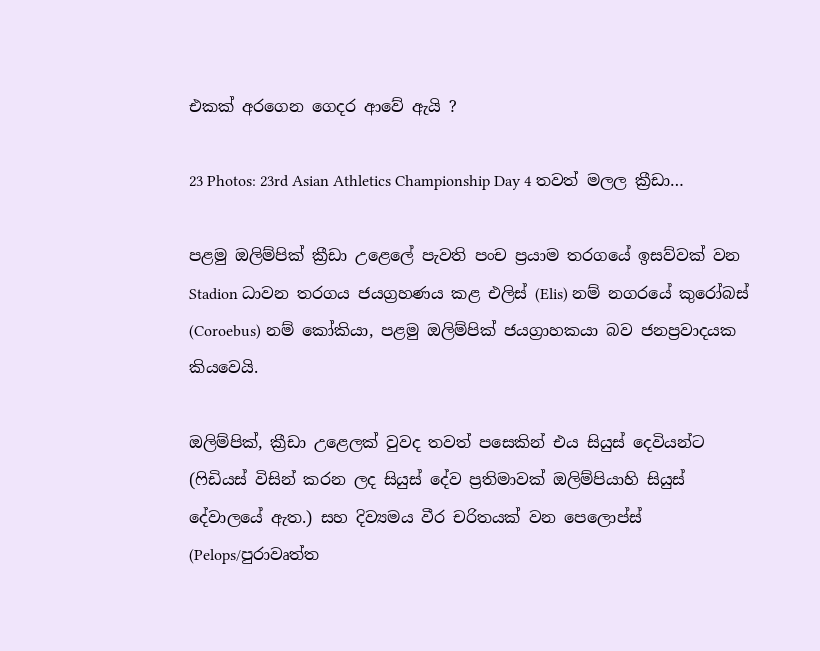එකක් අරගෙන ගෙදර ආවේ ඇයි ?

23 Photos: 23rd Asian Athletics Championship Day 4 තවත් මලල ක්‍රීඩා…

පළමු ඔලිම්පික් ක්‍රීඩා උළෙලේ පැවති පංච ප්‍රයාම තරගයේ ඉසව්වක් වන Stadion ධාවන තරගය ජයග්‍රහණය කළ එලිස් (Elis) නම් නගරයේ කුරෝබස් (Coroebus) නම් කෝකියා, පළමු ඔලිම්පික් ජයග්‍රාහකයා බව ජනප්‍රවාදයක කියවෙයි.

ඔලිම්පික්, ක්‍රීඩා උළෙලක් වුවද තවත් පසෙකින් එය සියුස් දෙවියන්ට (ෆිඩියස් විසින් කරන ලද සියුස් දේව ප්‍රතිමාවක් ඔලිම්පියාහි සියුස් දේවාලයේ ඇත.) සහ දිව්‍යමය වීර චරිතයක් වන පෙලොප්ස් (Pelops/පුරාවෘත්ත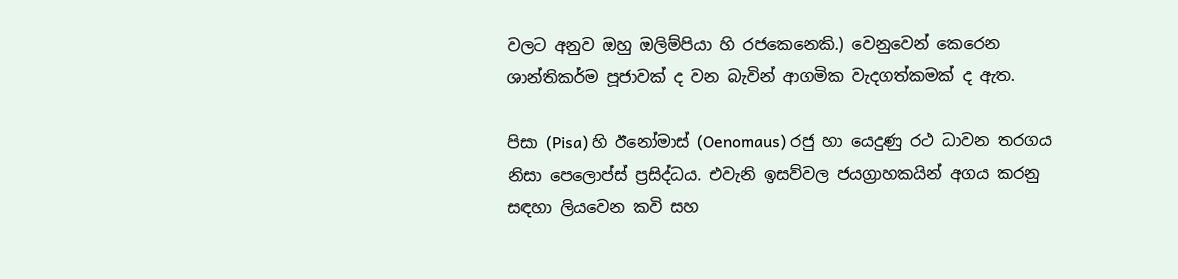වලට අනුව ඔහු ඔලිම්පියා හි රජකෙනෙකි.) වෙනුවෙන් කෙරෙන ශාන්තිකර්ම පූජාවක් ද වන බැවින් ආගමික වැදගත්කමක් ද ඇත.

පිසා (Pisa) හි ඊනෝමාස් (Oenomaus) රජු හා යෙදුණු රථ ධාවන තරගය නිසා පෙලොප්ස් ප්‍රසිද්ධය. එවැනි ඉසව්වල ජයග්‍රාහකයින් අගය කරනු සඳහා ලියවෙන කවි සහ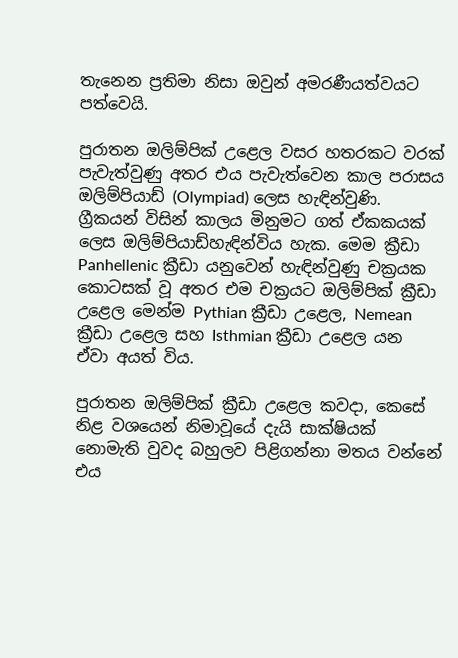තැනෙන ප්‍රතිමා නිසා ඔවුන් අමරණීයත්වයට පත්වෙයි.

පුරාතන ඔලිම්පික් උළෙල වසර හතරකට වරක් පැවැත්වුණු අතර එය පැවැත්වෙන කාල පරාසය ඔලිම්පියාඩ් (Olympiad) ලෙස හැඳින්වුණි. ග්‍රීකයන් විසින් කාලය මිනුමට ගත් ඒකකයක් ලෙස ඔලිම්පියාඩ්හැ‍ඳින්විය හැක. මෙම ක්‍රීඩා Panhellenic ක්‍රීඩා යනුවෙන් හැඳින්වුණු චක්‍රයක කොටසක් වූ අතර එම චක්‍රයට ඔලිම්පික් ක්‍රීඩා උළෙල මෙන්ම Pythian ක්‍රීඩා උළෙල, Nemean ක්‍රීඩා උළෙල සහ Isthmian ක්‍රීඩා උළෙල යන ඒවා අයත් විය.

පුරාතන ඔලිම්පික් ක්‍රීඩා උළෙල කවදා, කෙසේ නිළ වශයෙන් නිමාවූයේ දැයි සාක්ෂියක් නොමැති වුවද බහුලව පිළිගන්නා මතය වන්නේ එය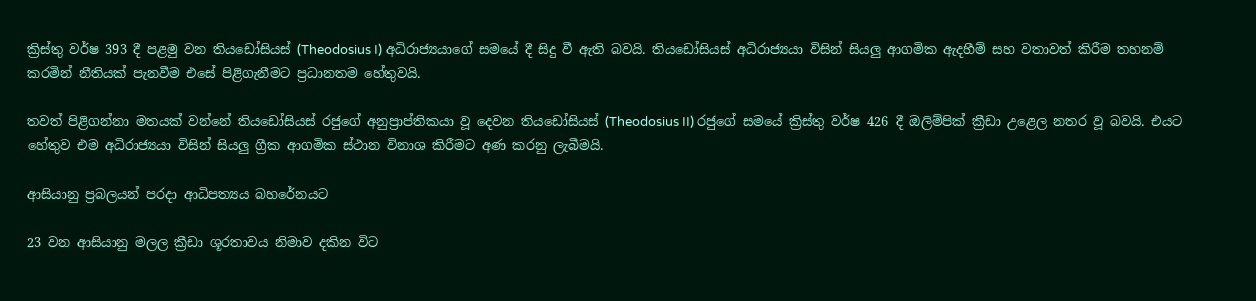ක්‍රිස්තු වර්ෂ 393 දී පළමු වන තියඩෝසියස් (Theodosius I) අධිරාජ්‍යයාගේ සමයේ දී සිදු වී ඇති බවයි. තියඩෝසියස් අධිරාජ්‍යයා විසින් සියලු ආගමික ඇදහීම් සහ වතාවත් කිරීම තහනම් කරමින් නීතියක් පැනවීම එසේ පිළිගැනීමට ප්‍රධානතම හේතුවයි.

තවත් පිළිගන්නා මතයක් වන්නේ තියඩෝසියස් රජුගේ අනුප්‍රාප්තිකයා වූ දෙවන තියඩෝසියස් (Theodosius II) රජුගේ සමයේ ක්‍රිස්තු වර්ෂ 426 දී ඔලිම්පික් ක්‍රීඩා උළෙල නතර වූ බවයි. එයට හේතුව එම අධිරාජ්‍යයා විසින් සියලු ග්‍රීක ආගමික ස්ථාන විනාශ කිරීමට අණ කරනු ලැබීමයි.

ආසියානු ප්‍රබලයන් පරදා ආධිපත්‍යය බහරේනයට

23 වන ආසියානු මලල ක්‍රීඩා ශූරතාවය නිමාව දකින විට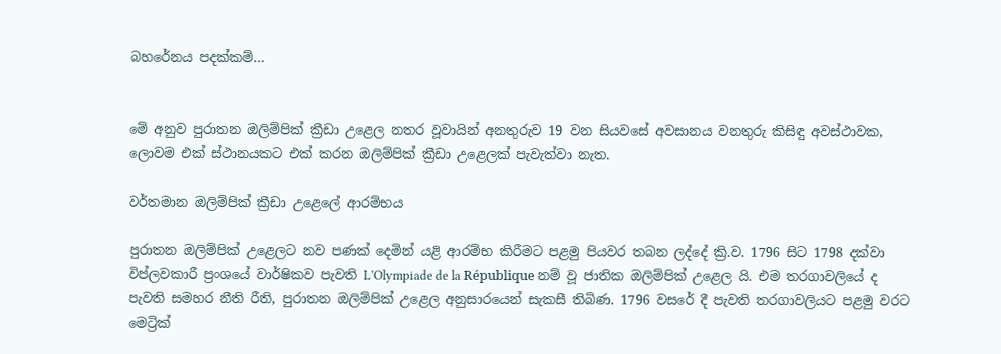බහරේනය පදක්කම්…


මේ අනුව පුරාතන ඔලිම්පික් ක්‍රීඩා උළෙල නතර වූවායින් අනතුරුව 19 වන සියවසේ අවසානය වනතුරු කිසිඳු අවස්ථාවක, ලොවම එක් ස්ථානයකට එක් කරන ඔලිම්පික් ක්‍රීඩා උළෙලක් පැවැත්වා නැත.

වර්තමාන ඔලිම්පික් ක්‍රීඩා උළෙලේ ආරම්භය

පුරාතන ඔලිම්පික් උළෙලට නව පණක් දෙමින් යළි ආරම්භ කිරීමට පළමු පියවර තබන ලද්දේ ක්‍රි.ව. 1796 සිට 1798 දක්වා විප්ලවකාරී ප්‍රංශයේ වාර්ෂිකව පැවති L’Olympiade de la République නම් වූ ජාතික ඔලිම්පික් උළෙල යි. එම තරගාවලියේ ද පැවති සමහර නීති රීති, පුරාතන ඔලිම්පික් උළෙල අනුසාරයෙන් සැකසී තිබිණ. 1796 වසරේ දී පැවති තරගාවලියට පළමු වරට මෙට්‍රික්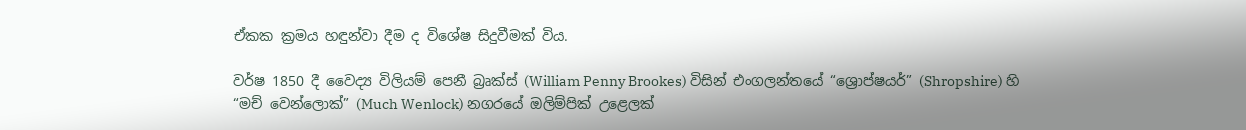ඒකක ක්‍රමය හ‍ඳුන්වා දීම ද විශේෂ සිදුවීමක් විය.

වර්ෂ 1850 දී වෛද්‍ය විලියම් පෙනී බ්‍රෘක්ස් (William Penny Brookes) විසින් එංගලන්තයේ “ශ්‍රොප්ෂයර්” (Shropshire) හි “මච් වෙන්ලොක්” (Much Wenlock) නගරයේ ඔලිම්පික් උළෙලක්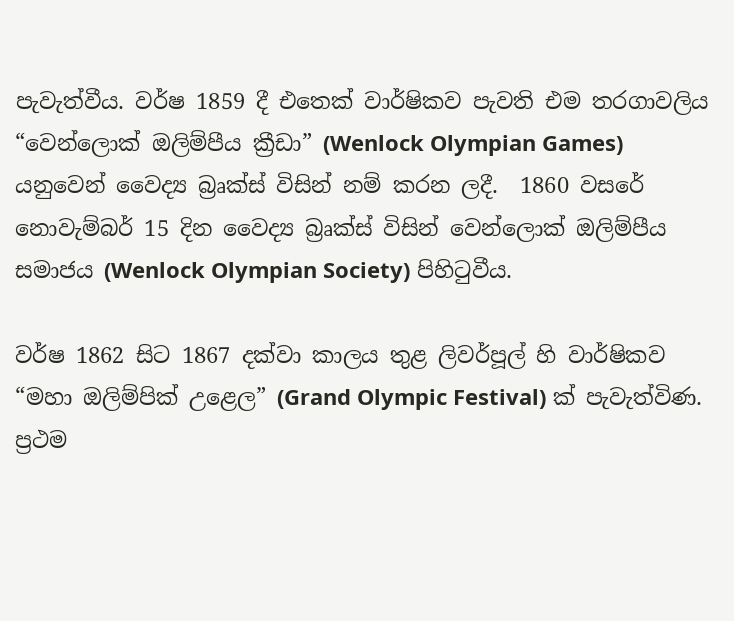පැවැත්වීය. වර්ෂ 1859 දී එතෙක් වාර්ෂිකව පැවති එම තරගාවලිය “වෙන්ලොක් ඔලිම්පීය ක්‍රීඩා” (Wenlock Olympian Games) යනුවෙන් වෛද්‍ය බ්‍රෘක්ස් විසින් නම් කරන ලදී.  1860 වසරේ නොවැම්බර් 15 දින වෛද්‍ය බ්‍රෘක්ස් විසින් වෙන්ලොක් ඔලිම්පීය සමාජය (Wenlock Olympian Society) පිහිටුවීය.

වර්ෂ 1862 සිට 1867 දක්වා කාලය තුළ ලිවර්පූල් හි වාර්ෂිකව “මහා ඔලිම්පික් උළෙල” (Grand Olympic Festival) ක් පැවැත්විණ. ප්‍රථම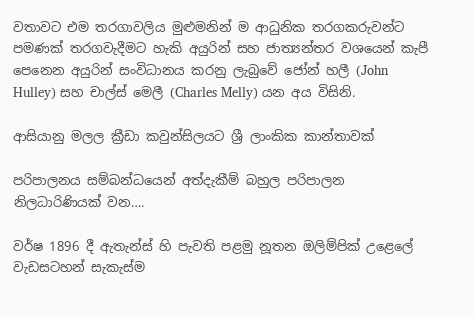වතාවට එම තරගාවලිය මුළුමනින් ම ආධුනික තරගකරුවන්ට පමණක් තරගවැදීමට හැකි අයුරින් සහ ජාත්‍යන්තර වශයෙන් කැපී පෙනෙන අයුරින් සංවිධානය කරනු ලැබුවේ ජෝන් හලී (John Hulley) සහ චාල්ස් මෙලී (Charles Melly) යන අය විසිනි.

ආසියානු මලල ක්‍රීඩා කවුන්සිලයට ශ්‍රී ලාංකික කාන්තාවක්

පරිපාලනය සම්බන්ධයෙන් අත්දැකීම් බහුල පරිපාලන නිලධාරිණියක් වන….

වර්ෂ 1896 දී ඇතැන්ස් හි පැවති පළමු නූතන ඔලිම්පික් උළෙලේ වැඩසටහන් සැකැස්ම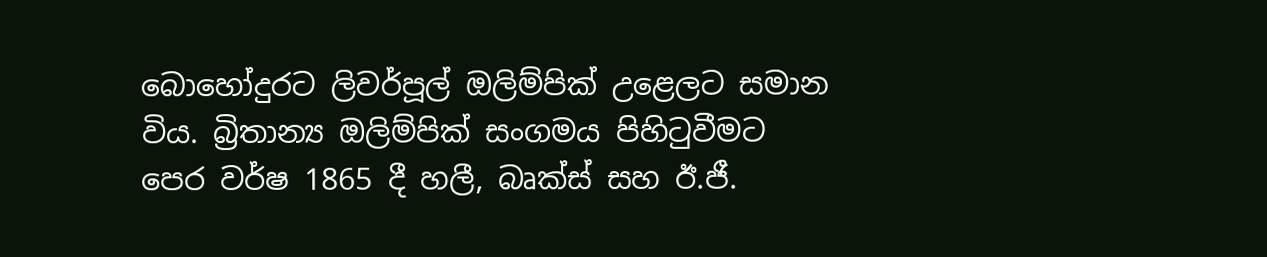බොහෝදුරට ලිවර්පූල් ඔලිම්පික් උළෙලට සමාන විය. බ්‍රිතාන්‍ය ඔලිම්පික් සංගමය පිහිටුවීමට පෙර වර්ෂ 1865 දී හලී, බෘක්ස් සහ ඊ.ජී.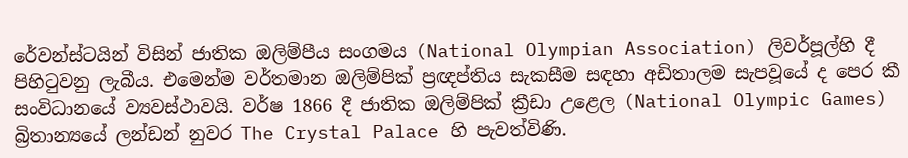රේවන්ස්ටයින් විසින් ජාතික ඔලිම්පීය සංගමය (National Olympian Association) ලිවර්පූල්හි දී පිහිටුවනු ලැබීය. එමෙන්ම වර්තමාන ඔලිම්පික් ප්‍රඥප්තිය සැකසීම ස‍ඳහා අඩිතාලම සැපවූයේ ද පෙර කී සංවිධානයේ ව්‍යවස්ථාවයි. වර්ෂ 1866 දී ජාතික ඔලිම්පික් ක්‍රීඩා උළෙල (National Olympic Games) බ්‍රිතාන්‍යයේ ලන්ඩන් නුවර The Crystal Palace හි පැවත්විණි.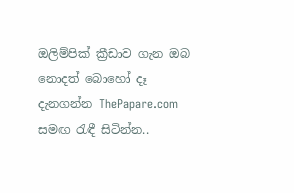ඔලිම්පික් ක්‍රීඩාව ගැන ඔබ නොදත් බොහෝ දෑ දැනගන්න ThePapare.com සමඟ රැඳී සිටින්න..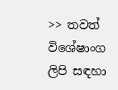>> තවත් විශේෂාංග ලිපි සඳහා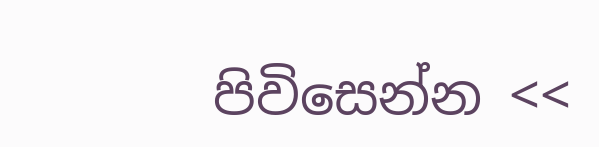පිවිසෙන්න <<